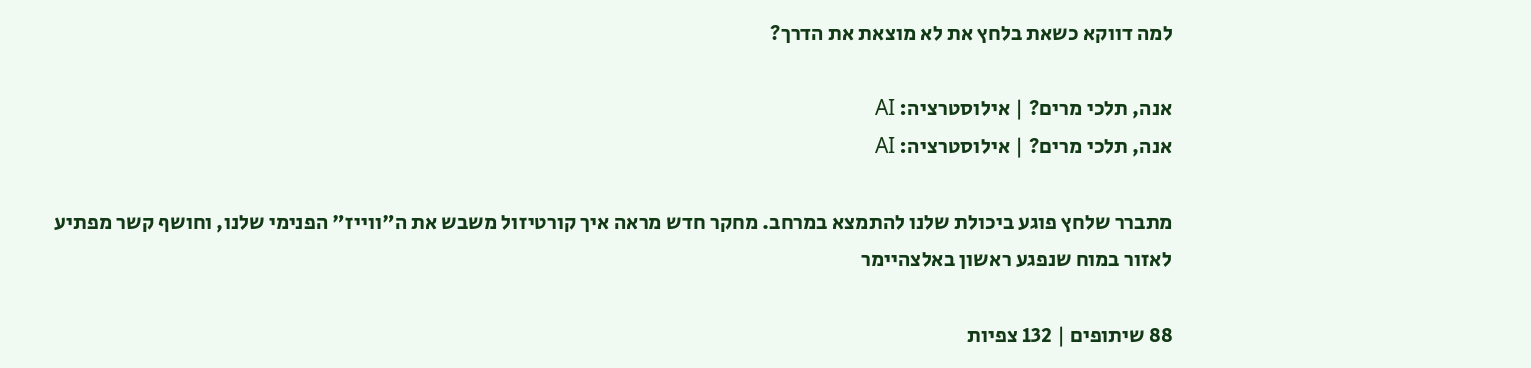למה דווקא כשאת בלחץ את לא מוצאת את הדרך?

אנה, תלכי מרים? | אילוסטרציה: AI
אנה, תלכי מרים? | אילוסטרציה: AI

מתברר שלחץ פוגע ביכולת שלנו להתמצא במרחב. מחקר חדש מראה איך קורטיזול משבש את ה"ווייז" הפנימי שלנו, וחושף קשר מפתיע לאזור במוח שנפגע ראשון באלצהיימר

88 שיתופים | 132 צפיות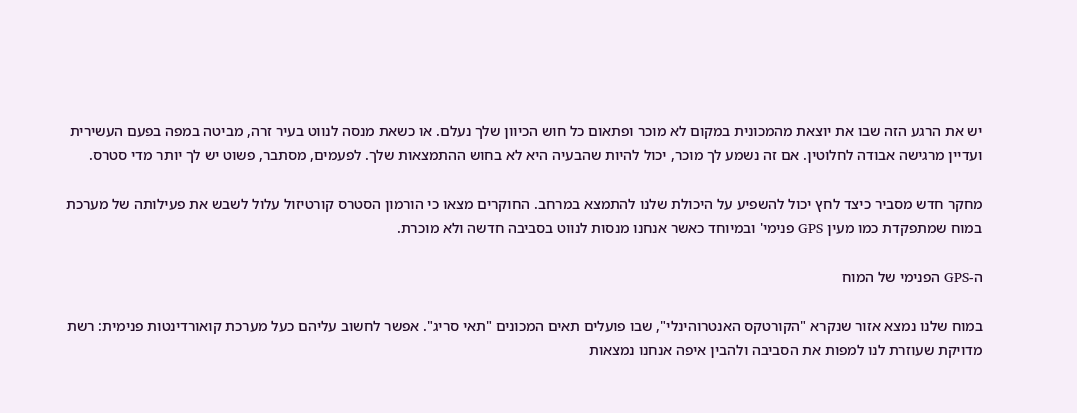יש את הרגע הזה שבו את יוצאת מהמכונית במקום לא מוכר ופתאום כל חוש הכיוון שלך נעלם. או כשאת מנסה לנווט בעיר זרה, מביטה במפה בפעם העשירית ועדיין מרגישה אבודה לחלוטין. אם זה נשמע לך מוכר, יכול להיות שהבעיה היא לא בחוש ההתמצאות שלך. לפעמים, מסתבר, פשוט יש לך יותר מדי סטרס.

מחקר חדש מסביר כיצד לחץ יכול להשפיע על היכולת שלנו להתמצא במרחב. החוקרים מצאו כי הורמון הסטרס קורטיזול עלול לשבש את פעילותה של מערכת במוח שמתפקדת כמו מעין GPS פנימי' ובמיוחד כאשר אנחנו מנסות לנווט בסביבה חדשה ולא מוכרת.

ה-GPS הפנימי של המוח

במוח שלנו נמצא אזור שנקרא "הקורטקס האנטרוהינלי", שבו פועלים תאים המכונים "תאי סריג". אפשר לחשוב עליהם כעל מערכת קואורדינטות פנימית: רשת מדויקת שעוזרת לנו למפות את הסביבה ולהבין איפה אנחנו נמצאות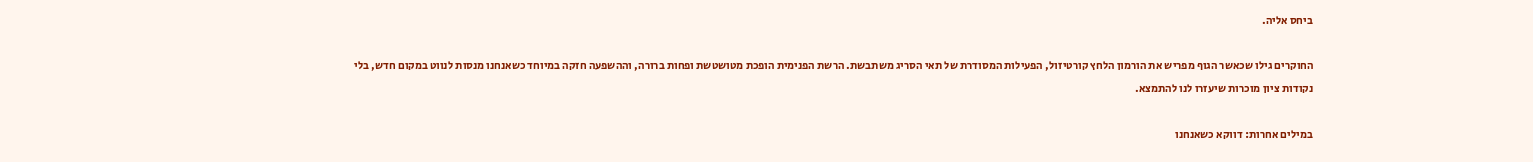ביחס אליה.

החוקרים גילו שכאשר הגוף מפריש את הורמון הלחץ קורטיזול, הפעילות המסודרת של תאי הסריג משתבשת. הרשת הפנימית הופכת מטושטשת ופחות ברורה, וההשפעה חזקה במיוחד כשאנחנו מנסות לנווט במקום חדש, בלי נקודות ציון מוכרות שיעזרו לנו להתמצא.

במילים אחרות: דווקא כשאנחנו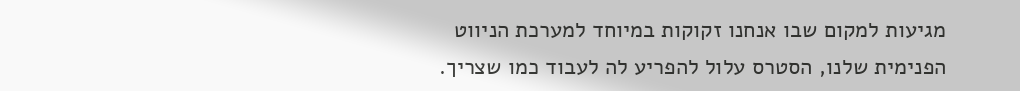מגיעות למקום שבו אנחנו זקוקות במיוחד למערכת הניווט הפנימית שלנו, הסטרס עלול להפריע לה לעבוד כמו שצריך.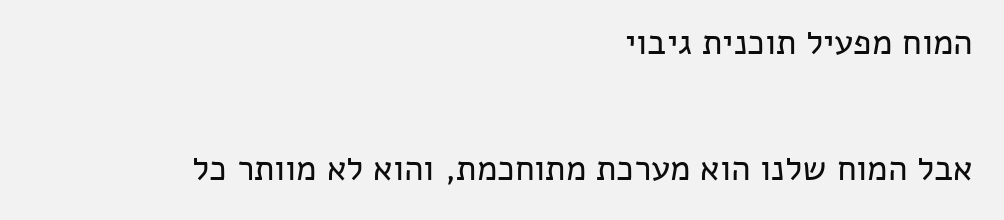המוח מפעיל תוכנית גיבוי

אבל המוח שלנו הוא מערכת מתוחכמת, והוא לא מוותר כל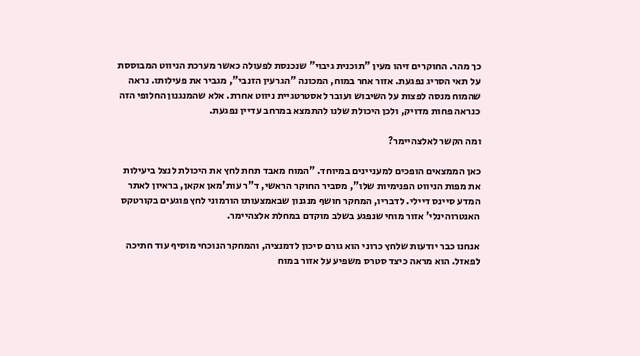כך מהר. החוקרים זיהו מעין "תוכנית גיבוי" שנכנסת לפעולה כאשר מערכת הניווט המבוססת על תאי הסריג נפגעת. אזור אחר במוח, המכונה "הגרעין הזנבי", מגביר את פעילותו. נראה שהמוח מנסה לפצות על השיבוש ועובר לאסטרטגיית ניווט אחרת. אלא שהמנגנון החלופי הזה כנראה פחות מדויק, ולכן היכולת שלנו להתמצא במרחב עדיין נפגעת.

ומה הקשר לאלצהיימר?

כאן הממצאים הופכים למעניינים במיוחד. "המוח מאבד תחת לחץ את היכולת לנצל ביעילות את מפות הניווט הפנימיות שלו", מסביר החוקר הראשי, ד"ר עות'מאן אקאן, בראיון לאתר המדע סיינס דיילי. לדבריו, המחקר חושף מנגנון שבאמצעותו הורמוני לחץ פוגעים בקורטקס האנטרוהינלי' אזור מוחי שנפגע בשלב מוקדם במחלת אלצהיימר.

אנחנו כבר יודעות שלחץ כרוני הוא גורם סיכון לדמנציה, והמחקר הנוכחי מוסיף עוד חתיכה לפאזל. הוא מראה כיצד סטרס משפיע על אזור במוח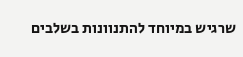שרגיש במיוחד להתנוונות בשלבים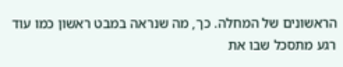הראשונים של המחלה. כך, מה שנראה במבט ראשון כמו עוד רגע מתסכל שבו את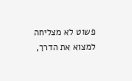פשוט לא מצליחה למצוא את הדרך,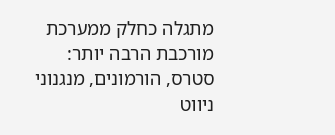מתגלה כחלק ממערכת מורכבת הרבה יותר: סטרס, הורמונים, מנגנוני ניווט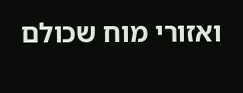ואזורי מוח שכולם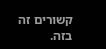קשורים זה בזה.